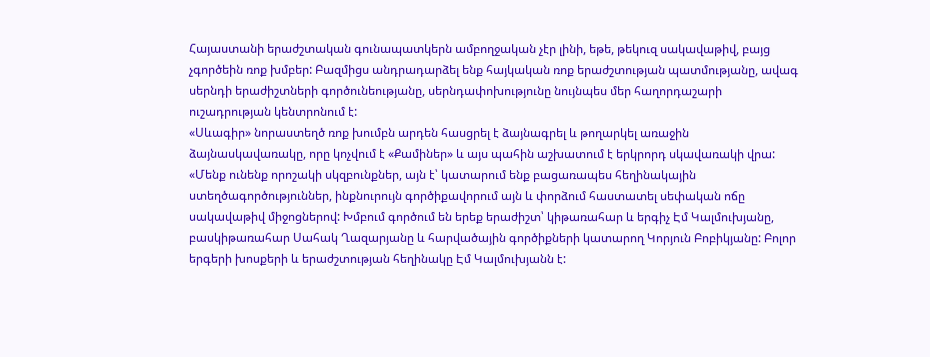Հայաստանի երաժշտական գունապատկերն ամբողջական չէր լինի, եթե, թեկուզ սակավաթիվ, բայց չգործեին ռոք խմբեր: Բազմիցս անդրադարձել ենք հայկական ռոք երաժշտության պատմությանը, ավագ սերնդի երաժիշտների գործունեությանը, սերնդափոխությունը նույնպես մեր հաղորդաշարի ուշադրության կենտրոնում է:
«Սևագիր» նորաստեղծ ռոք խումբն արդեն հասցրել է ձայնագրել և թողարկել առաջին ձայնասկավառակը, որը կոչվում է «Քամիներ» և այս պահին աշխատում է երկրորդ սկավառակի վրա: «Մենք ունենք որոշակի սկզբունքներ, այն է՝ կատարում ենք բացառապես հեղինակային ստեղծագործություններ, ինքնուրույն գործիքավորում այն և փորձում հաստատել սեփական ոճը սակավաթիվ միջոցներով: Խմբում գործում են երեք երաժիշտ՝ կիթառահար և երգիչ Էմ Կալմուխյանը, բասկիթառահար Սահակ Ղազարյանը և հարվածային գործիքների կատարող Կորյուն Բոբիկյանը: Բոլոր երգերի խոսքերի և երաժշտության հեղինակը Էմ Կալմուխյանն է: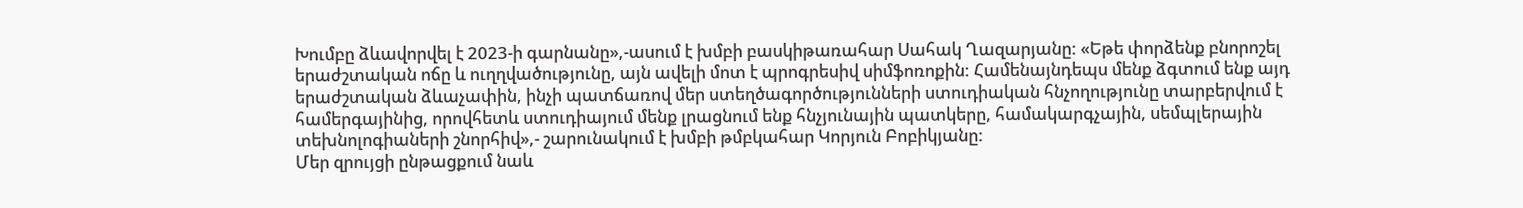Խումբը ձևավորվել է 2023-ի գարնանը»,-ասում է խմբի բասկիթառահար Սահակ Ղազարյանը: «Եթե փորձենք բնորոշել երաժշտական ոճը և ուղղվածությունը, այն ավելի մոտ է պրոգրեսիվ սիմֆոռոքին: Համենայնդեպս մենք ձգտում ենք այդ երաժշտական ձևաչափին, ինչի պատճառով մեր ստեղծագործությունների ստուդիական հնչողությունը տարբերվում է համերգայինից, որովհետև ստուդիայում մենք լրացնում ենք հնչյունային պատկերը, համակարգչային, սեմպլերային տեխնոլոգիաների շնորհիվ»,- շարունակում է խմբի թմբկահար Կորյուն Բոբիկյանը:
Մեր զրույցի ընթացքում նաև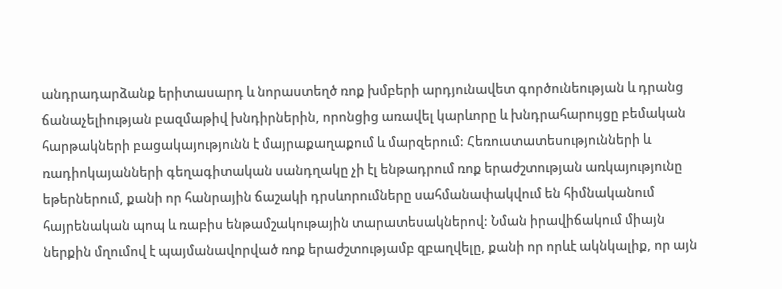անդրադարձանք երիտասարդ և նորաստեղծ ռոք խմբերի արդյունավետ գործունեության և դրանց ճանաչելիության բազմաթիվ խնդիրներին, որոնցից առավել կարևորը և խնդրահարույցը բեմական հարթակների բացակայությունն է մայրաքաղաքում և մարզերում: Հեռուստատեսությունների և ռադիոկայանների գեղագիտական սանդղակը չի էլ ենթադրում ռոք երաժշտության առկայությունը եթերներում, քանի որ հանրային ճաշակի դրսևորումները սահմանափակվում են հիմնականում հայրենական պոպ և ռաբիս ենթամշակութային տարատեսակներով: Նման իրավիճակում միայն ներքին մղումով է պայմանավորված ռոք երաժշտությամբ զբաղվելը, քանի որ որևէ ակնկալիք, որ այն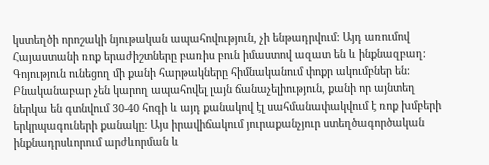կստեղծի որոշակի նյութական ապահովություն, չի ենթադրվում: Այդ առումով Հայաստանի ռոք երաժիշտները բառիս բուն իմաստով ազատ են և ինքնազբաղ:
Գոյություն ունեցող մի քանի հարթակները հիմնականում փոքր ակումբներ են: Բնականաբար չեն կարող ապահովել լայն ճանաչելիություն, քանի որ այնտեղ ներկա են գտնվում 30-40 հոգի և այդ քանակով էլ սահմանափակվում է ռոք խմբերի երկրպագուների քանակը: Այս իրավիճակում յուրաքանչյուր ստեղծագործական ինքնադրսևորում արժևորման և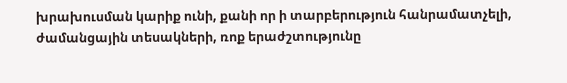խրախուսման կարիք ունի, քանի որ ի տարբերություն հանրամատչելի, ժամանցային տեսակների, ռոք երաժշտությունը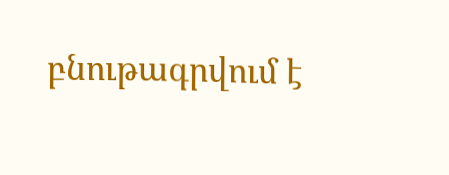բնութագրվում է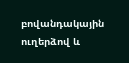բովանդակային ուղերձով և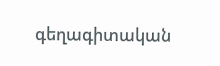գեղագիտական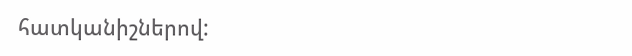հատկանիշներով: